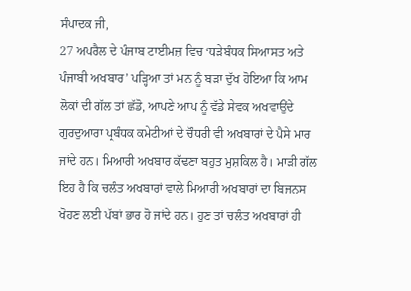ਸੰਪਾਦਕ ਜੀ,
27 ਅਪਰੈਲ ਦੇ ਪੰਜਾਬ ਟਾਈਮਜ਼ ਵਿਚ ‘ਧੜੇਬੰਧਕ ਸਿਆਸਤ ਅਤੇ ਪੰਜਾਬੀ ਅਖਬਾਰ’ ਪੜ੍ਹਿਆ ਤਾਂ ਮਨ ਨੂੰ ਬੜਾ ਦੁੱਖ ਹੋਇਆ ਕਿ ਆਮ ਲੋਕਾਂ ਦੀ ਗੱਲ ਤਾਂ ਛੱਡੋ, ਆਪਣੇ ਆਪ ਨੂੰ ਵੱਡੇ ਸੇਵਕ ਅਖਵਾਉਂਦੇ ਗੁਰਦੁਆਰਾ ਪ੍ਰਬੰਧਕ ਕਮੇਟੀਆਂ ਦੇ ਚੌਧਰੀ ਵੀ ਅਖਬਾਰਾਂ ਦੇ ਪੈਸੇ ਮਾਰ ਜਾਂਦੇ ਹਨ। ਮਿਆਰੀ ਅਖਬਾਰ ਕੱਢਣਾ ਬਹੁਤ ਮੁਸ਼ਕਿਲ ਹੈ। ਮਾੜੀ ਗੱਲ ਇਹ ਹੈ ਕਿ ਚਲੰਤ ਅਖਬਾਰਾਂ ਵਾਲੇ ਮਿਆਰੀ ਅਖਬਾਰਾਂ ਦਾ ਬਿਜਨਸ ਖੋਹਣ ਲਈ ਪੱਬਾਂ ਭਾਰ ਹੋ ਜਾਂਦੇ ਹਨ। ਹੁਣ ਤਾਂ ਚਲੰਤ ਅਖਬਾਰਾਂ ਹੀ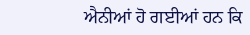ਐਨੀਆਂ ਹੋ ਗਈਆਂ ਹਨ ਕਿ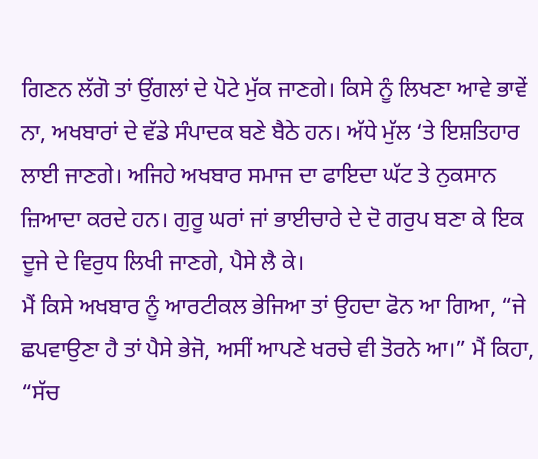ਗਿਣਨ ਲੱਗੋ ਤਾਂ ਉਂਗਲਾਂ ਦੇ ਪੋਟੇ ਮੁੱਕ ਜਾਣਗੇ। ਕਿਸੇ ਨੂੰ ਲਿਖਣਾ ਆਵੇ ਭਾਵੇਂ ਨਾ, ਅਖਬਾਰਾਂ ਦੇ ਵੱਡੇ ਸੰਪਾਦਕ ਬਣੇ ਬੈਠੇ ਹਨ। ਅੱਧੇ ਮੁੱਲ ‘ਤੇ ਇਸ਼ਤਿਹਾਰ ਲਾਈ ਜਾਣਗੇ। ਅਜਿਹੇ ਅਖਬਾਰ ਸਮਾਜ ਦਾ ਫਾਇਦਾ ਘੱਟ ਤੇ ਨੁਕਸਾਨ ਜ਼ਿਆਦਾ ਕਰਦੇ ਹਨ। ਗੁਰੂ ਘਰਾਂ ਜਾਂ ਭਾਈਚਾਰੇ ਦੇ ਦੋ ਗਰੁਪ ਬਣਾ ਕੇ ਇਕ ਦੂਜੇ ਦੇ ਵਿਰੁਧ ਲਿਖੀ ਜਾਣਗੇ, ਪੈਸੇ ਲੈ ਕੇ।
ਮੈਂ ਕਿਸੇ ਅਖਬਾਰ ਨੂੰ ਆਰਟੀਕਲ ਭੇਜਿਆ ਤਾਂ ਉਹਦਾ ਫੋਨ ਆ ਗਿਆ, “ਜੇ ਛਪਵਾਉਣਾ ਹੈ ਤਾਂ ਪੈਸੇ ਭੇਜੋ, ਅਸੀਂ ਆਪਣੇ ਖਰਚੇ ਵੀ ਤੋਰਨੇ ਆ।” ਮੈਂ ਕਿਹਾ, “ਸੱਚ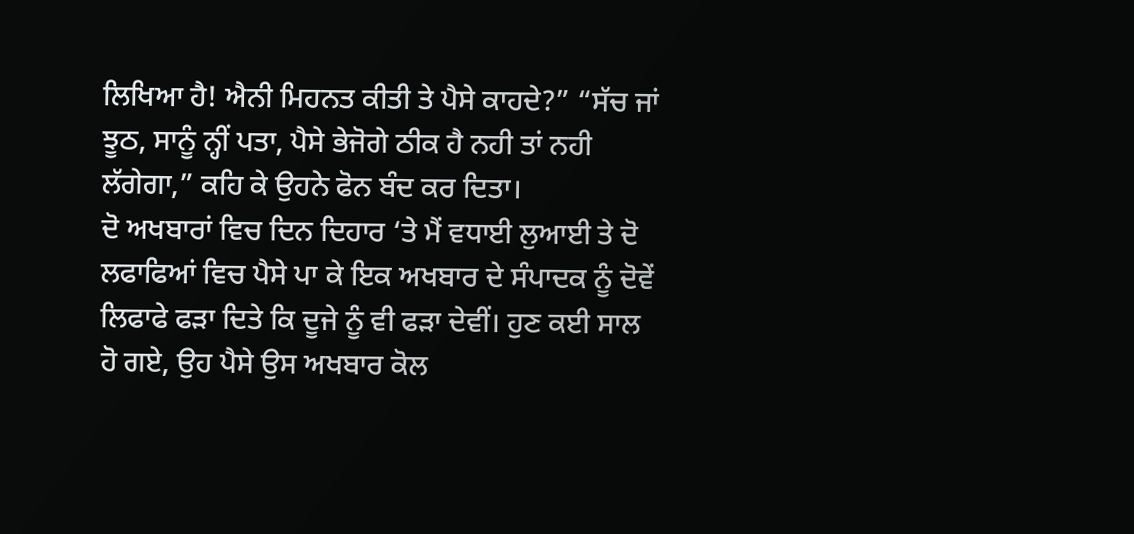ਲਿਖਿਆ ਹੈ! ਐਨੀ ਮਿਹਨਤ ਕੀਤੀ ਤੇ ਪੈਸੇ ਕਾਹਦੇ?” “ਸੱਚ ਜਾਂ ਝੂਠ, ਸਾਨੂੰ ਨ੍ਹੀਂ ਪਤਾ, ਪੈਸੇ ਭੇਜੋਗੇ ਠੀਕ ਹੈ ਨਹੀ ਤਾਂ ਨਹੀ ਲੱਗੇਗਾ,” ਕਹਿ ਕੇ ਉਹਨੇ ਫੋਨ ਬੰਦ ਕਰ ਦਿਤਾ।
ਦੋ ਅਖਬਾਰਾਂ ਵਿਚ ਦਿਨ ਦਿਹਾਰ ‘ਤੇ ਮੈਂ ਵਧਾਈ ਲੁਆਈ ਤੇ ਦੋ ਲਫਾਫਿਆਂ ਵਿਚ ਪੈਸੇ ਪਾ ਕੇ ਇਕ ਅਖਬਾਰ ਦੇ ਸੰਪਾਦਕ ਨੂੰ ਦੋਵੇਂ ਲਿਫਾਫੇ ਫੜਾ ਦਿਤੇ ਕਿ ਦੂਜੇ ਨੂੰ ਵੀ ਫੜਾ ਦੇਵੀਂ। ਹੁਣ ਕਈ ਸਾਲ ਹੋ ਗਏ, ਉਹ ਪੈਸੇ ਉਸ ਅਖਬਾਰ ਕੋਲ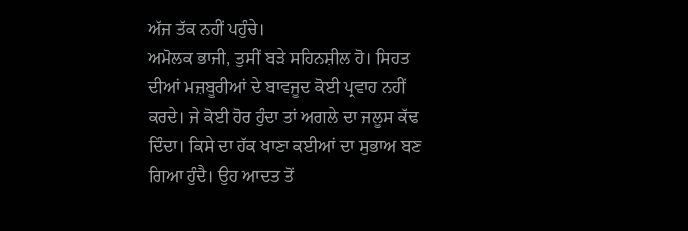ਅੱਜ ਤੱਕ ਨਹੀਂ ਪਹੁੰਚੇ।
ਅਮੋਲਕ ਭਾਜੀ, ਤੁਸੀਂ ਬੜੇ ਸਹਿਨਸ਼ੀਲ ਹੋ। ਸਿਹਤ ਦੀਆਂ ਮਜ਼ਬੂਰੀਆਂ ਦੇ ਬਾਵਜੂਦ ਕੋਈ ਪ੍ਰਵਾਹ ਨਹੀਂ ਕਰਦੇ। ਜੇ ਕੋਈ ਹੋਰ ਹੁੰਦਾ ਤਾਂ ਅਗਲੇ ਦਾ ਜਲੂਸ ਕੱਢ ਦਿੰਦਾ। ਕਿਸੇ ਦਾ ਹੱਕ ਖਾਣਾ ਕਈਆਂ ਦਾ ਸੁਭਾਅ ਬਣ ਗਿਆ ਹੁੰਦੈ। ਉਹ ਆਦਤ ਤੋਂ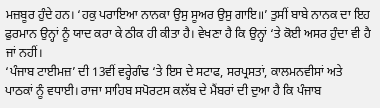ਮਜ਼ਬੂਰ ਹੁੰਦੇ ਹਨ। ‘ਹਕੁ ਪਰਾਇਆ ਨਾਨਕਾ ਉਸੁ ਸੂਅਰ ਉਸੁ ਗਾਇ॥’ ਤੁਸੀਂ ਬਾਬੇ ਨਾਨਕ ਦਾ ਇਹ ਫੁਰਮਾਨ ਉਨ੍ਹਾਂ ਨੂੰ ਯਾਦ ਕਰਾ ਕੇ ਠੀਕ ਹੀ ਕੀਤਾ ਹੈ। ਵੇਖਣਾ ਹੈ ਕਿ ਉਨ੍ਹਾਂ ‘ਤੇ ਕੋਈ ਅਸਰ ਹੁੰਦਾ ਵੀ ਹੈ ਜਾਂ ਨਹੀਂ।
‘ਪੰਜਾਬ ਟਾਈਮਜ਼’ ਦੀ 13ਵੀਂ ਵਰ੍ਹੇਗੰਢ ‘ਤੇ ਇਸ ਦੇ ਸਟਾਫ, ਸਰਪ੍ਰਸਤਾਂ, ਕਾਲਮਨਵੀਸਾਂ ਅਤੇ ਪਾਠਕਾਂ ਨੂੰ ਵਧਾਈ। ਰਾਜਾ ਸਾਹਿਬ ਸਪੋਰਟਸ ਕਲੱਬ ਦੇ ਮੈਂਬਰਾਂ ਦੀ ਦੁਆ ਹੈ ਕਿ ਪੰਜਾਬ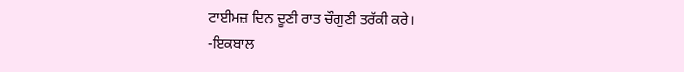ਟਾਈਮਜ਼ ਦਿਨ ਦੂਣੀ ਰਾਤ ਚੌਗੁਣੀ ਤਰੱਕੀ ਕਰੇ।
-ਇਕਬਾਲ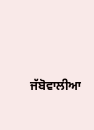ਜੱਬੋਵਾਲੀਆ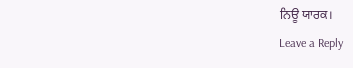ਨਿਊ ਯਾਰਕ।
Leave a Reply